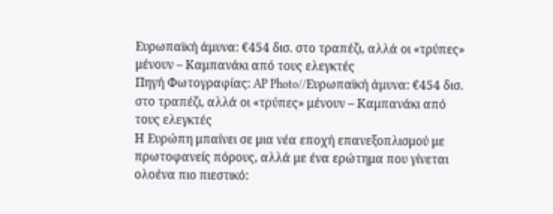Ευρωπαϊκή άμυνα: €454 δισ. στο τραπέζι, αλλά οι «τρύπες» μένουν – Καμπανάκι από τους ελεγκτές
Πηγή Φωτογραφίας: AP Photo//Ευρωπαϊκή άμυνα: €454 δισ. στο τραπέζι, αλλά οι «τρύπες» μένουν – Καμπανάκι από τους ελεγκτές
Η Ευρώπη μπαίνει σε μια νέα εποχή επανεξοπλισμού με πρωτοφανείς πόρους, αλλά με ένα ερώτημα που γίνεται ολοένα πιο πιεστικό: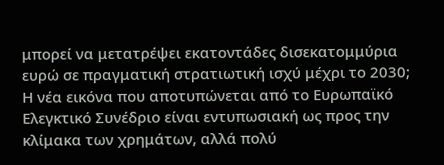μπορεί να μετατρέψει εκατοντάδες δισεκατομμύρια ευρώ σε πραγματική στρατιωτική ισχύ μέχρι το 2030;
Η νέα εικόνα που αποτυπώνεται από το Ευρωπαϊκό Ελεγκτικό Συνέδριο είναι εντυπωσιακή ως προς την κλίμακα των χρημάτων, αλλά πολύ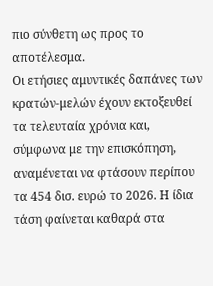πιο σύνθετη ως προς το αποτέλεσμα.
Οι ετήσιες αμυντικές δαπάνες των κρατών-μελών έχουν εκτοξευθεί τα τελευταία χρόνια και, σύμφωνα με την επισκόπηση, αναμένεται να φτάσουν περίπου τα 454 δισ. ευρώ το 2026. Η ίδια τάση φαίνεται καθαρά στα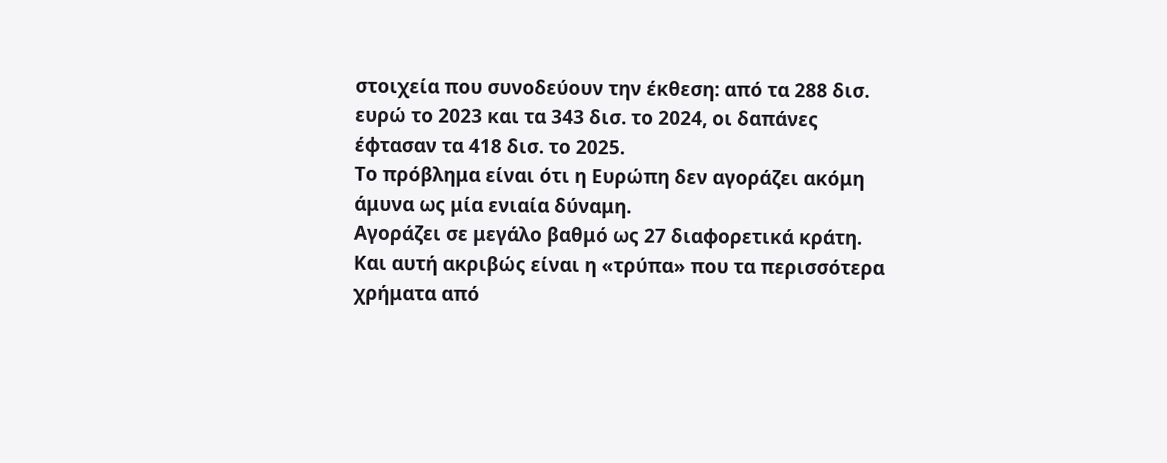στοιχεία που συνοδεύουν την έκθεση: από τα 288 δισ. ευρώ το 2023 και τα 343 δισ. το 2024, οι δαπάνες έφτασαν τα 418 δισ. το 2025.
Το πρόβλημα είναι ότι η Ευρώπη δεν αγοράζει ακόμη άμυνα ως μία ενιαία δύναμη.
Αγοράζει σε μεγάλο βαθμό ως 27 διαφορετικά κράτη.
Και αυτή ακριβώς είναι η «τρύπα» που τα περισσότερα χρήματα από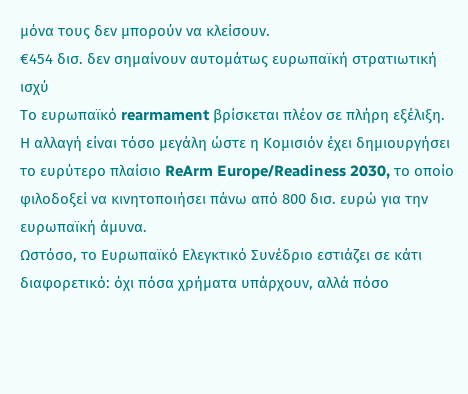μόνα τους δεν μπορούν να κλείσουν.
€454 δισ. δεν σημαίνουν αυτομάτως ευρωπαϊκή στρατιωτική ισχύ
Το ευρωπαϊκό rearmament βρίσκεται πλέον σε πλήρη εξέλιξη.
Η αλλαγή είναι τόσο μεγάλη ώστε η Κομισιόν έχει δημιουργήσει το ευρύτερο πλαίσιο ReArm Europe/Readiness 2030, το οποίο φιλοδοξεί να κινητοποιήσει πάνω από 800 δισ. ευρώ για την ευρωπαϊκή άμυνα.
Ωστόσο, το Ευρωπαϊκό Ελεγκτικό Συνέδριο εστιάζει σε κάτι διαφορετικό: όχι πόσα χρήματα υπάρχουν, αλλά πόσο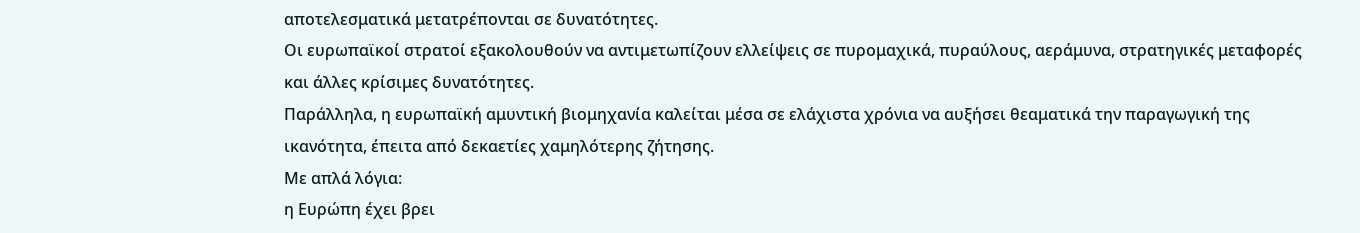αποτελεσματικά μετατρέπονται σε δυνατότητες.
Οι ευρωπαϊκοί στρατοί εξακολουθούν να αντιμετωπίζουν ελλείψεις σε πυρομαχικά, πυραύλους, αεράμυνα, στρατηγικές μεταφορές και άλλες κρίσιμες δυνατότητες.
Παράλληλα, η ευρωπαϊκή αμυντική βιομηχανία καλείται μέσα σε ελάχιστα χρόνια να αυξήσει θεαματικά την παραγωγική της ικανότητα, έπειτα από δεκαετίες χαμηλότερης ζήτησης.
Με απλά λόγια:
η Ευρώπη έχει βρει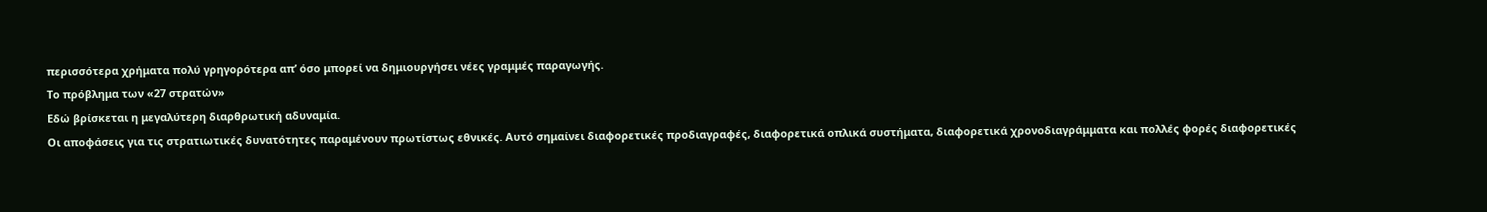περισσότερα χρήματα πολύ γρηγορότερα απ’ όσο μπορεί να δημιουργήσει νέες γραμμές παραγωγής.
Το πρόβλημα των «27 στρατών»
Εδώ βρίσκεται η μεγαλύτερη διαρθρωτική αδυναμία.
Οι αποφάσεις για τις στρατιωτικές δυνατότητες παραμένουν πρωτίστως εθνικές. Αυτό σημαίνει διαφορετικές προδιαγραφές, διαφορετικά οπλικά συστήματα, διαφορετικά χρονοδιαγράμματα και πολλές φορές διαφορετικές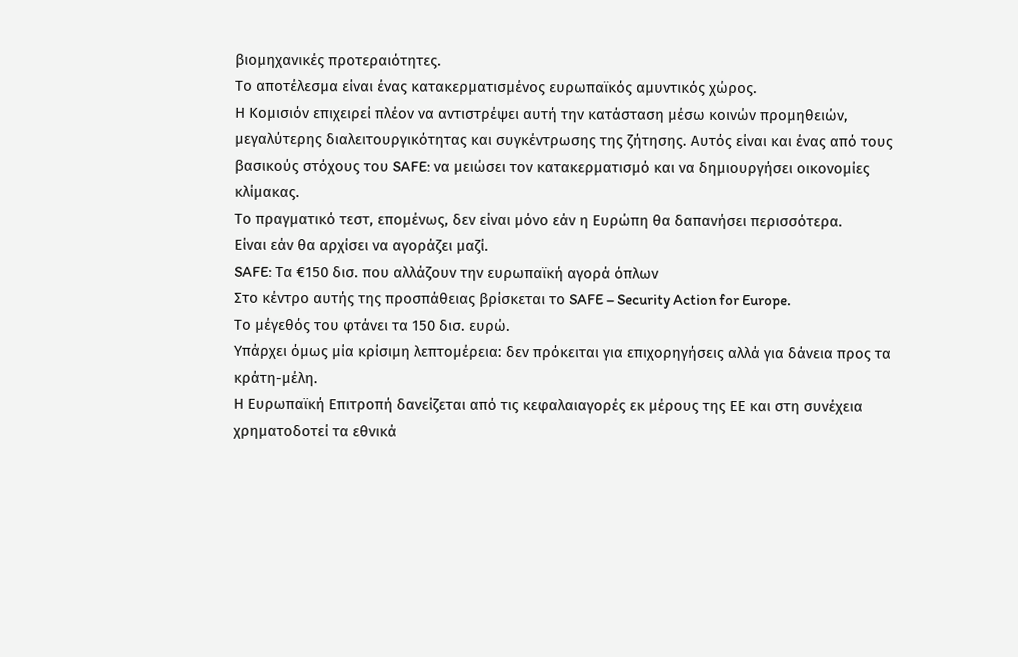βιομηχανικές προτεραιότητες.
Το αποτέλεσμα είναι ένας κατακερματισμένος ευρωπαϊκός αμυντικός χώρος.
Η Κομισιόν επιχειρεί πλέον να αντιστρέψει αυτή την κατάσταση μέσω κοινών προμηθειών, μεγαλύτερης διαλειτουργικότητας και συγκέντρωσης της ζήτησης. Αυτός είναι και ένας από τους βασικούς στόχους του SAFE: να μειώσει τον κατακερματισμό και να δημιουργήσει οικονομίες κλίμακας.
Το πραγματικό τεστ, επομένως, δεν είναι μόνο εάν η Ευρώπη θα δαπανήσει περισσότερα.
Είναι εάν θα αρχίσει να αγοράζει μαζί.
SAFE: Τα €150 δισ. που αλλάζουν την ευρωπαϊκή αγορά όπλων
Στο κέντρο αυτής της προσπάθειας βρίσκεται το SAFE – Security Action for Europe.
Το μέγεθός του φτάνει τα 150 δισ. ευρώ.
Υπάρχει όμως μία κρίσιμη λεπτομέρεια: δεν πρόκειται για επιχορηγήσεις αλλά για δάνεια προς τα κράτη-μέλη.
Η Ευρωπαϊκή Επιτροπή δανείζεται από τις κεφαλαιαγορές εκ μέρους της ΕΕ και στη συνέχεια χρηματοδοτεί τα εθνικά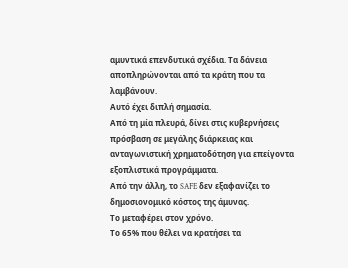αμυντικά επενδυτικά σχέδια. Τα δάνεια αποπληρώνονται από τα κράτη που τα λαμβάνουν.
Αυτό έχει διπλή σημασία.
Από τη μία πλευρά, δίνει στις κυβερνήσεις πρόσβαση σε μεγάλης διάρκειας και ανταγωνιστική χρηματοδότηση για επείγοντα εξοπλιστικά προγράμματα.
Από την άλλη, το SAFE δεν εξαφανίζει το δημοσιονομικό κόστος της άμυνας.
Το μεταφέρει στον χρόνο.
Το 65% που θέλει να κρατήσει τα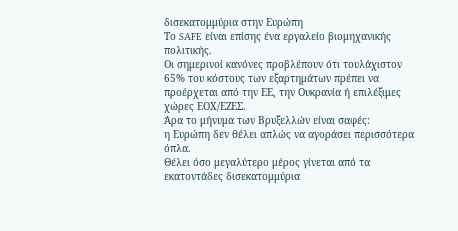δισεκατομμύρια στην Ευρώπη
Το SAFE είναι επίσης ένα εργαλείο βιομηχανικής πολιτικής.
Οι σημερινοί κανόνες προβλέπουν ότι τουλάχιστον 65% του κόστους των εξαρτημάτων πρέπει να προέρχεται από την ΕΕ, την Ουκρανία ή επιλέξιμες χώρες ΕΟΧ/ΕΖΕΣ.
Άρα το μήνυμα των Βρυξελλών είναι σαφές:
η Ευρώπη δεν θέλει απλώς να αγοράσει περισσότερα όπλα.
Θέλει όσο μεγαλύτερο μέρος γίνεται από τα εκατοντάδες δισεκατομμύρια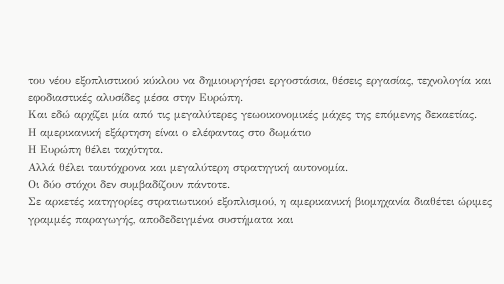του νέου εξοπλιστικού κύκλου να δημιουργήσει εργοστάσια, θέσεις εργασίας, τεχνολογία και εφοδιαστικές αλυσίδες μέσα στην Ευρώπη.
Και εδώ αρχίζει μία από τις μεγαλύτερες γεωοικονομικές μάχες της επόμενης δεκαετίας.
Η αμερικανική εξάρτηση είναι ο ελέφαντας στο δωμάτιο
Η Ευρώπη θέλει ταχύτητα.
Αλλά θέλει ταυτόχρονα και μεγαλύτερη στρατηγική αυτονομία.
Οι δύο στόχοι δεν συμβαδίζουν πάντοτε.
Σε αρκετές κατηγορίες στρατιωτικού εξοπλισμού, η αμερικανική βιομηχανία διαθέτει ώριμες γραμμές παραγωγής, αποδεδειγμένα συστήματα και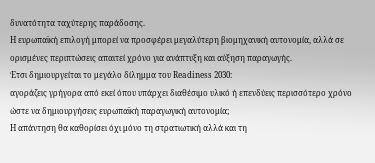δυνατότητα ταχύτερης παράδοσης.
Η ευρωπαϊκή επιλογή μπορεί να προσφέρει μεγαλύτερη βιομηχανική αυτονομία, αλλά σε ορισμένες περιπτώσεις απαιτεί χρόνο για ανάπτυξη και αύξηση παραγωγής.
Έτσι δημιουργείται το μεγάλο δίλημμα του Readiness 2030:
αγοράζεις γρήγορα από εκεί όπου υπάρχει διαθέσιμο υλικό ή επενδύεις περισσότερο χρόνο ώστε να δημιουργήσεις ευρωπαϊκή παραγωγική αυτονομία;
Η απάντηση θα καθορίσει όχι μόνο τη στρατιωτική αλλά και τη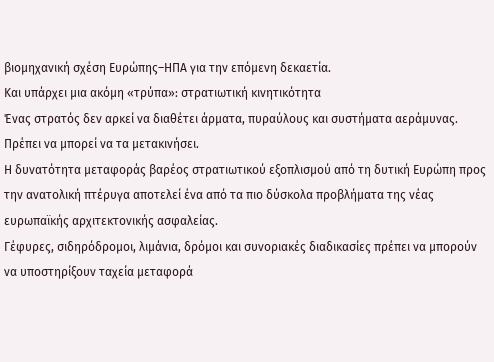βιομηχανική σχέση Ευρώπης–ΗΠΑ για την επόμενη δεκαετία.
Και υπάρχει μια ακόμη «τρύπα»: στρατιωτική κινητικότητα
Ένας στρατός δεν αρκεί να διαθέτει άρματα, πυραύλους και συστήματα αεράμυνας.
Πρέπει να μπορεί να τα μετακινήσει.
Η δυνατότητα μεταφοράς βαρέος στρατιωτικού εξοπλισμού από τη δυτική Ευρώπη προς την ανατολική πτέρυγα αποτελεί ένα από τα πιο δύσκολα προβλήματα της νέας ευρωπαϊκής αρχιτεκτονικής ασφαλείας.
Γέφυρες, σιδηρόδρομοι, λιμάνια, δρόμοι και συνοριακές διαδικασίες πρέπει να μπορούν να υποστηρίξουν ταχεία μεταφορά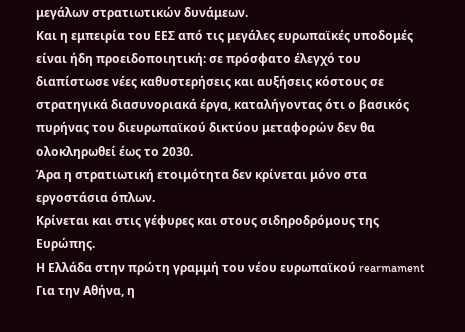μεγάλων στρατιωτικών δυνάμεων.
Και η εμπειρία του ΕΕΣ από τις μεγάλες ευρωπαϊκές υποδομές είναι ήδη προειδοποιητική: σε πρόσφατο έλεγχό του διαπίστωσε νέες καθυστερήσεις και αυξήσεις κόστους σε στρατηγικά διασυνοριακά έργα, καταλήγοντας ότι ο βασικός πυρήνας του διευρωπαϊκού δικτύου μεταφορών δεν θα ολοκληρωθεί έως το 2030.
Άρα η στρατιωτική ετοιμότητα δεν κρίνεται μόνο στα εργοστάσια όπλων.
Κρίνεται και στις γέφυρες και στους σιδηροδρόμους της Ευρώπης.
Η Ελλάδα στην πρώτη γραμμή του νέου ευρωπαϊκού rearmament
Για την Αθήνα, η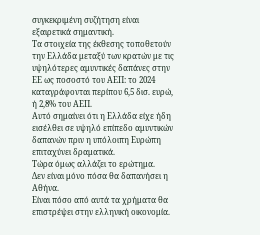συγκεκριμένη συζήτηση είναι εξαιρετικά σημαντική.
Τα στοιχεία της έκθεσης τοποθετούν την Ελλάδα μεταξύ των κρατών με τις υψηλότερες αμυντικές δαπάνες στην ΕΕ ως ποσοστό του ΑΕΠ: το 2024 καταγράφονται περίπου 6,5 δισ. ευρώ, ή 2,8% του ΑΕΠ.
Αυτό σημαίνει ότι η Ελλάδα είχε ήδη εισέλθει σε υψηλό επίπεδο αμυντικών δαπανών πριν η υπόλοιπη Ευρώπη επιταχύνει δραματικά.
Τώρα όμως αλλάζει το ερώτημα.
Δεν είναι μόνο πόσα θα δαπανήσει η Αθήνα.
Είναι πόσο από αυτά τα χρήματα θα επιστρέψει στην ελληνική οικονομία.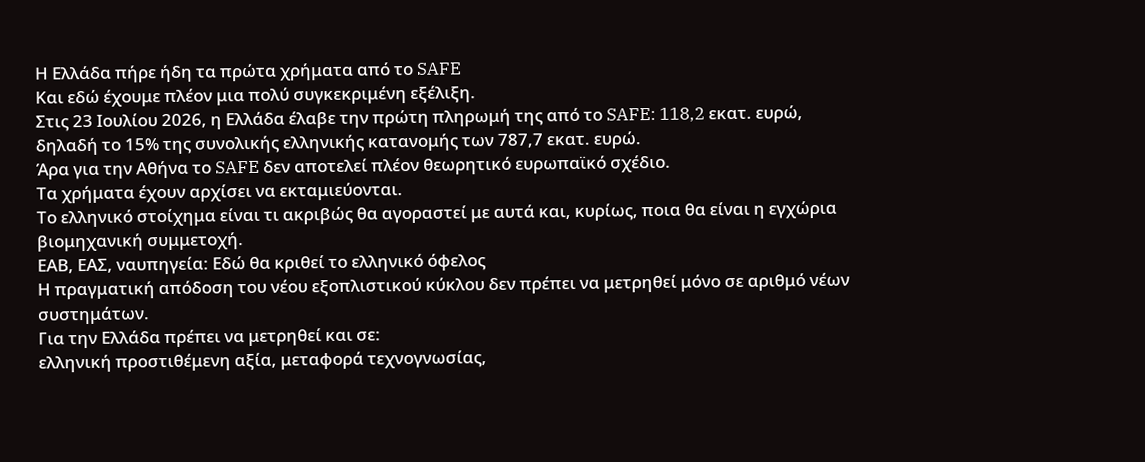Η Ελλάδα πήρε ήδη τα πρώτα χρήματα από το SAFE
Και εδώ έχουμε πλέον μια πολύ συγκεκριμένη εξέλιξη.
Στις 23 Ιουλίου 2026, η Ελλάδα έλαβε την πρώτη πληρωμή της από το SAFE: 118,2 εκατ. ευρώ, δηλαδή το 15% της συνολικής ελληνικής κατανομής των 787,7 εκατ. ευρώ.
Άρα για την Αθήνα το SAFE δεν αποτελεί πλέον θεωρητικό ευρωπαϊκό σχέδιο.
Τα χρήματα έχουν αρχίσει να εκταμιεύονται.
Το ελληνικό στοίχημα είναι τι ακριβώς θα αγοραστεί με αυτά και, κυρίως, ποια θα είναι η εγχώρια βιομηχανική συμμετοχή.
ΕΑΒ, ΕΑΣ, ναυπηγεία: Εδώ θα κριθεί το ελληνικό όφελος
Η πραγματική απόδοση του νέου εξοπλιστικού κύκλου δεν πρέπει να μετρηθεί μόνο σε αριθμό νέων συστημάτων.
Για την Ελλάδα πρέπει να μετρηθεί και σε:
ελληνική προστιθέμενη αξία, μεταφορά τεχνογνωσίας,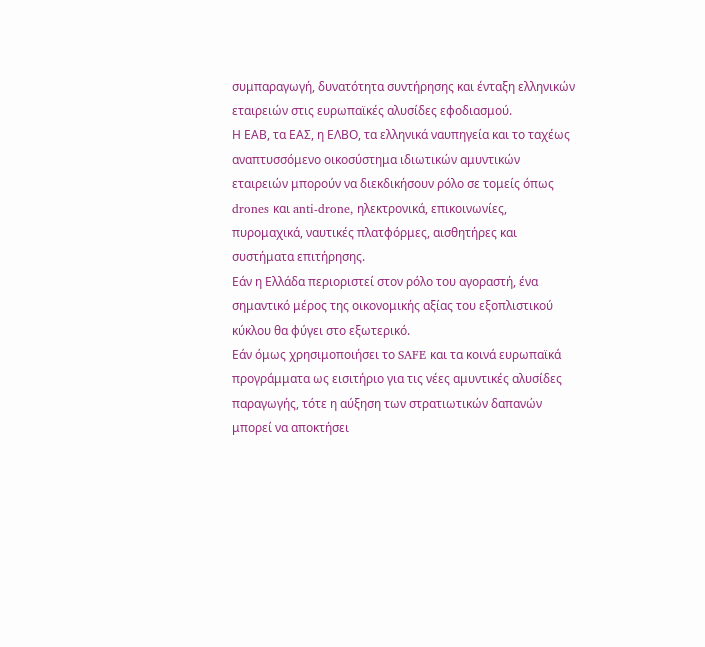συμπαραγωγή, δυνατότητα συντήρησης και ένταξη ελληνικών εταιρειών στις ευρωπαϊκές αλυσίδες εφοδιασμού.
Η ΕΑΒ, τα ΕΑΣ, η ΕΛΒΟ, τα ελληνικά ναυπηγεία και το ταχέως αναπτυσσόμενο οικοσύστημα ιδιωτικών αμυντικών εταιρειών μπορούν να διεκδικήσουν ρόλο σε τομείς όπως drones και anti-drone, ηλεκτρονικά, επικοινωνίες, πυρομαχικά, ναυτικές πλατφόρμες, αισθητήρες και συστήματα επιτήρησης.
Εάν η Ελλάδα περιοριστεί στον ρόλο του αγοραστή, ένα σημαντικό μέρος της οικονομικής αξίας του εξοπλιστικού κύκλου θα φύγει στο εξωτερικό.
Εάν όμως χρησιμοποιήσει το SAFE και τα κοινά ευρωπαϊκά προγράμματα ως εισιτήριο για τις νέες αμυντικές αλυσίδες παραγωγής, τότε η αύξηση των στρατιωτικών δαπανών μπορεί να αποκτήσει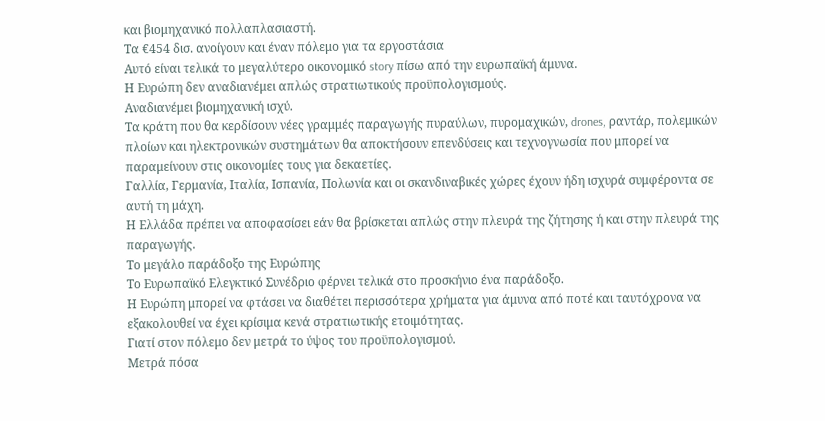και βιομηχανικό πολλαπλασιαστή.
Τα €454 δισ. ανοίγουν και έναν πόλεμο για τα εργοστάσια
Αυτό είναι τελικά το μεγαλύτερο οικονομικό story πίσω από την ευρωπαϊκή άμυνα.
Η Ευρώπη δεν αναδιανέμει απλώς στρατιωτικούς προϋπολογισμούς.
Αναδιανέμει βιομηχανική ισχύ.
Τα κράτη που θα κερδίσουν νέες γραμμές παραγωγής πυραύλων, πυρομαχικών, drones, ραντάρ, πολεμικών πλοίων και ηλεκτρονικών συστημάτων θα αποκτήσουν επενδύσεις και τεχνογνωσία που μπορεί να παραμείνουν στις οικονομίες τους για δεκαετίες.
Γαλλία, Γερμανία, Ιταλία, Ισπανία, Πολωνία και οι σκανδιναβικές χώρες έχουν ήδη ισχυρά συμφέροντα σε αυτή τη μάχη.
Η Ελλάδα πρέπει να αποφασίσει εάν θα βρίσκεται απλώς στην πλευρά της ζήτησης ή και στην πλευρά της παραγωγής.
Το μεγάλο παράδοξο της Ευρώπης
Το Ευρωπαϊκό Ελεγκτικό Συνέδριο φέρνει τελικά στο προσκήνιο ένα παράδοξο.
Η Ευρώπη μπορεί να φτάσει να διαθέτει περισσότερα χρήματα για άμυνα από ποτέ και ταυτόχρονα να εξακολουθεί να έχει κρίσιμα κενά στρατιωτικής ετοιμότητας.
Γιατί στον πόλεμο δεν μετρά το ύψος του προϋπολογισμού.
Μετρά πόσα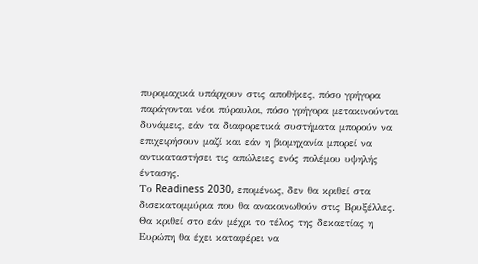πυρομαχικά υπάρχουν στις αποθήκες, πόσο γρήγορα παράγονται νέοι πύραυλοι, πόσο γρήγορα μετακινούνται δυνάμεις, εάν τα διαφορετικά συστήματα μπορούν να επιχειρήσουν μαζί και εάν η βιομηχανία μπορεί να αντικαταστήσει τις απώλειες ενός πολέμου υψηλής έντασης.
Το Readiness 2030, επομένως, δεν θα κριθεί στα δισεκατομμύρια που θα ανακοινωθούν στις Βρυξέλλες.
Θα κριθεί στο εάν μέχρι το τέλος της δεκαετίας η Ευρώπη θα έχει καταφέρει να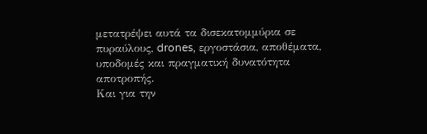μετατρέψει αυτά τα δισεκατομμύρια σε πυραύλους, drones, εργοστάσια, αποθέματα, υποδομές και πραγματική δυνατότητα αποτροπής.
Και για την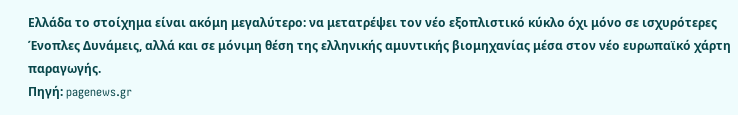Ελλάδα το στοίχημα είναι ακόμη μεγαλύτερο: να μετατρέψει τον νέο εξοπλιστικό κύκλο όχι μόνο σε ισχυρότερες Ένοπλες Δυνάμεις, αλλά και σε μόνιμη θέση της ελληνικής αμυντικής βιομηχανίας μέσα στον νέο ευρωπαϊκό χάρτη παραγωγής.
Πηγή: pagenews.gr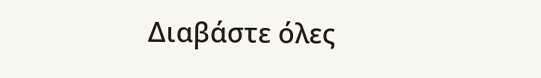Διαβάστε όλες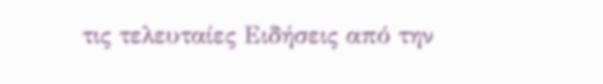τις τελευταίες Ειδήσεις από την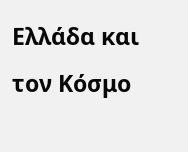Ελλάδα και τον Κόσμο